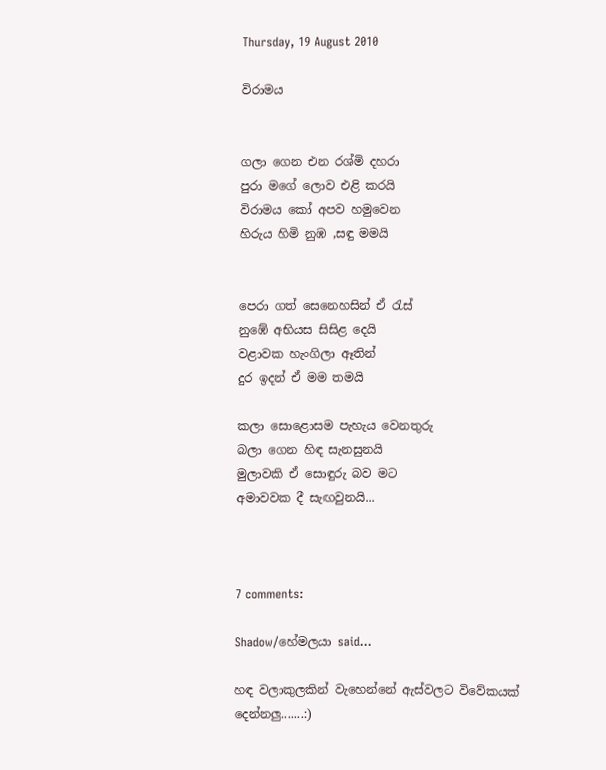Thursday, 19 August 2010

විරාමය


ගලා ගෙන එන රශ්මි දහරා
පුරා මගේ ලොව එළි කරයි
විරාමය කෝ අපව හමුවෙන
හිරුය හිමි නුඹ ,සඳු මමයි


පෙරා ගත් සෙනෙහසින් ඒ ‍රැස්
නුඹේ අභියස සිසිළ දෙයි
වළාවක හැංගිලා ඈතින්
දුර ඉදන් ඒ මම තමයි

කලා සොළොසම පැහැය වෙනතුරු
බලා ගෙන හිඳ සැනසුනයි
මුලාවකි ඒ සොඳුරු බව මට
අමාවවක දී සැඟවුනයි...



7 comments:

Shadow/හේමලයා said...

හඳ වලාකුලකින් වැහෙන්නේ ඇස්වලට විවේකයක් දෙන්නලු.......:)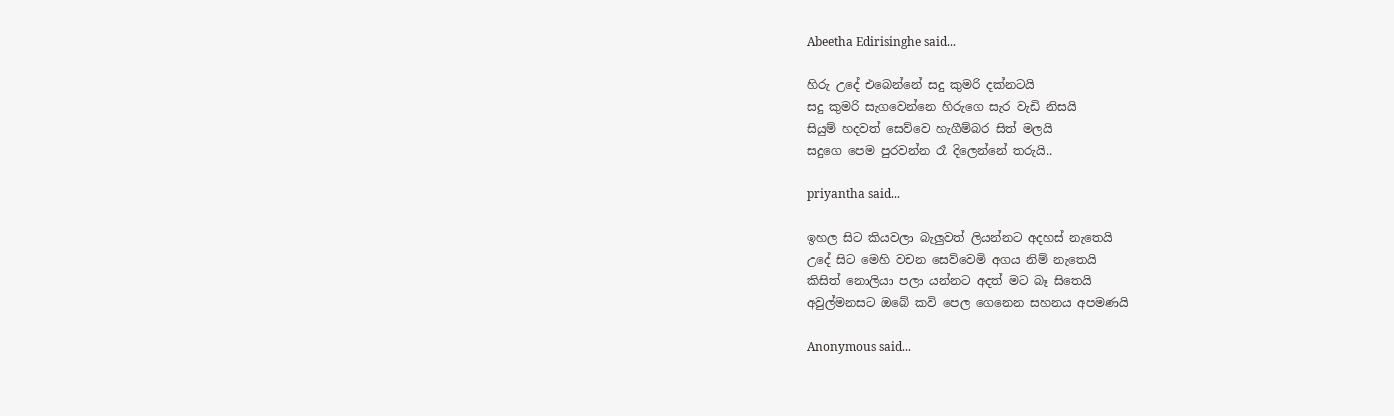Abeetha Edirisinghe said...

හිරු උදේ එබෙන්නේ සදු කුමරි දක්නටයි
සදු කුමරි සැගවෙන්නෙ හිරුගෙ සැර වැඩි නිසයි
සියුම් හදවත් සෙව්වෙ හැගීම්බර සිත් මලයි
සදුගෙ පෙම පුරවන්න රෑ දිලෙන්නේ තරුයි..

priyantha said...

ඉහල සිට කියවලා බැලුවත් ලියන්නට අදහස් නැතෙයි
උදේ සිට මෙහි වචන සෙව්වෙමි අගය නිම් නැතෙයි
කිසිත් නොලියා පලා යන්නට අදත් මට බෑ සිතෙයි
අවුල්මනසට ඔබේ කවි පෙල ගෙනෙන සහනය අපමණයි

Anonymous said...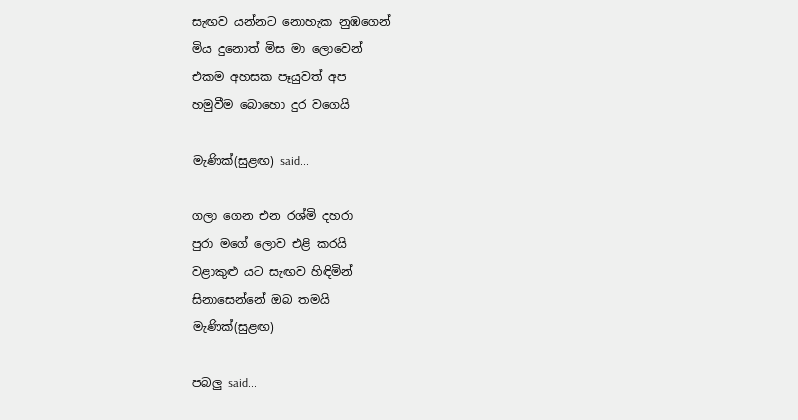සැඟව යන්නට නොහැක නුඹගෙන්
මිය දුනොත් මිස මා ලොවෙන්
එකම අහසක පෑයුවත් අප
හමුවීම බොහො දුර වගෙයි

මැණික්(සුළඟ) said...

ගලා ගෙන එන රශ්මි දහරා
පුරා මගේ ලොව එළි කරයි
වළාකුළු යට සැඟව හිඳිමින්
සිනාසෙන්නේ ඔබ තමයි
මැණික්(සුළඟ)

පබලු said...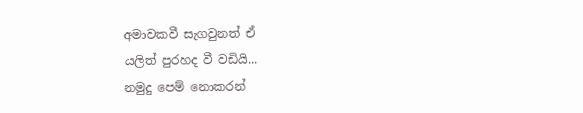අමාවකවී සැගවුනත් ඒ
යලිත් පුරහද වී වඩියි...
නමුදු පෙම් නොකරන්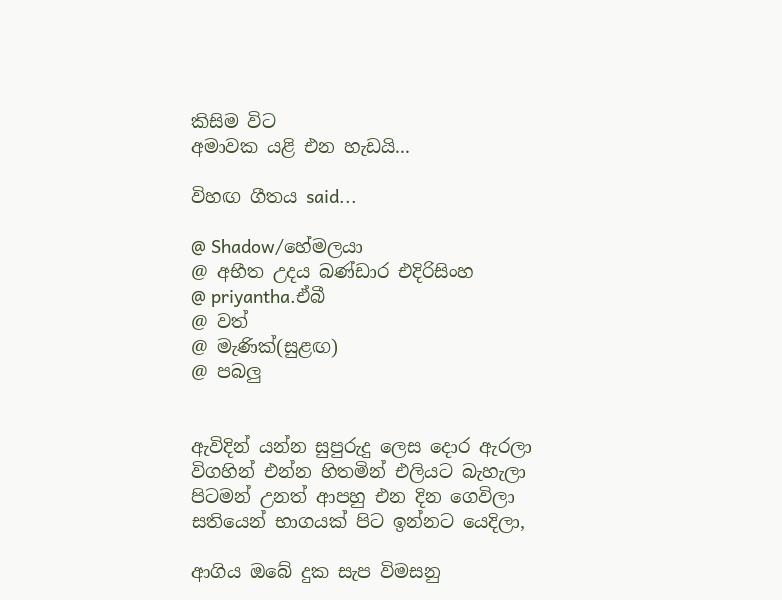කිසිම විට
අමාවක යළි එන හැඩයි...

විහඟ ගීතය said...

@ Shadow/හේමලයා
@ අභීත උදය බණ්ඩාර එදිරිසිංහ
@ priyantha.ඒබී
@ වත්
@ මැණික්(සුළඟ)
@ පබලු


ඇවිදින් යන්න සුපුරුදු ලෙස දොර ඇරලා
විගහින් එන්න හිතමින් එලියට බැහැලා
පිටමන් උනත් ආපහු එන දින ගෙවිලා
සතියෙන් භාගයක් පිට ඉන්නට යෙදිලා,

ආගිය ඔබේ දුක සැප විමසනු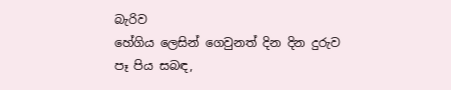බැරිව
හේගිය ලෙසින් ගෙවුනත් දින දින දුරුව
පෑ පිය සබඳ,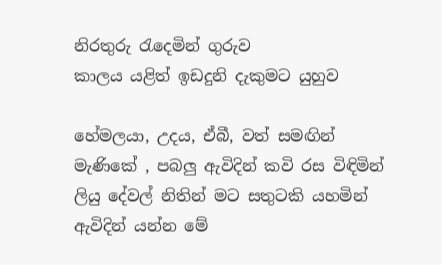නිරතුරු ‍රැදෙමින් ගුරුව
කාලය යළිත් ඉඩදුනි දැකුමට යුහුව

හේමලයා, උදය, ඒබී, වත් සමඟින්
මැණිකේ , පබලු ඇවිදින් කවි රස විඳිමින්
ලියු දේවල් නිතින් මට සතුටකි යහමින්
ඇවිදින් යන්න මේ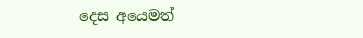දෙස අයෙමත්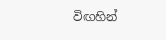විඟහින්